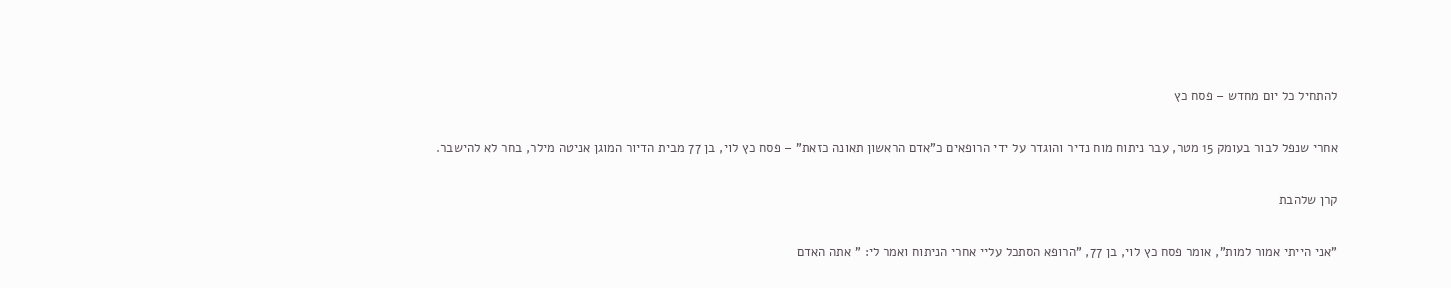להתחיל כל יום מחדש – פסח כץ

אחרי שנפל לבור בעומק 15 מטר, עבר ניתוח מוח נדיר והוגדר על ידי הרופאים כ"אדם הראשון תאונה כזאת" – פסח כץ לוי, בן 77 מבית הדיור המוגן אניטה מילר, בחר לא להישבר.

קרן שלהבת

"אני הייתי אמור למות", אומר פסח כץ לוי, בן 77, "הרופא הסתכל עליי אחרי הניתוח ואמר לי: " אתה האדם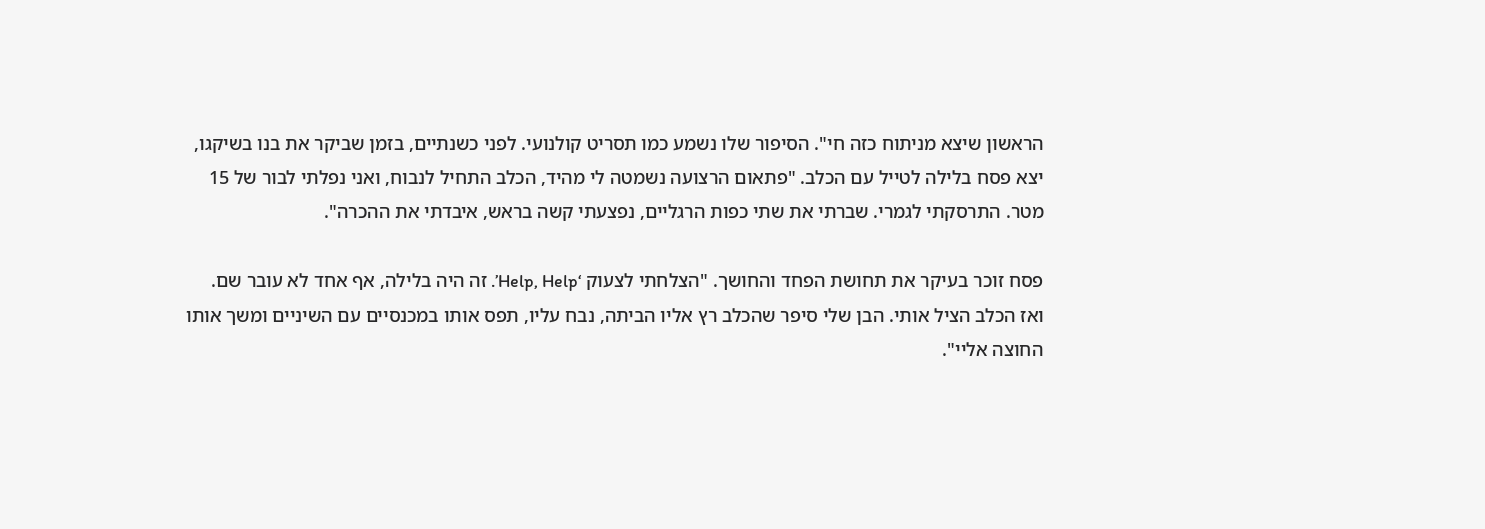הראשון שיצא מניתוח כזה חי". הסיפור שלו נשמע כמו תסריט קולנועי. לפני כשנתיים, בזמן שביקר את בנו בשיקגו, יצא פסח בלילה לטייל עם הכלב. "פתאום הרצועה נשמטה לי מהיד, הכלב התחיל לנבוח, ואני נפלתי לבור של 15 מטר. התרסקתי לגמרי. שברתי את שתי כפות הרגליים, נפצעתי קשה בראש, איבדתי את ההכרה".

פסח זוכר בעיקר את תחושת הפחד והחושך. "הצלחתי לצעוק ‘Help, Help’. זה היה בלילה, אף אחד לא עובר שם. ואז הכלב הציל אותי. הבן שלי סיפר שהכלב רץ אליו הביתה, נבח עליו, תפס אותו במכנסיים עם השיניים ומשך אותו החוצה אליי".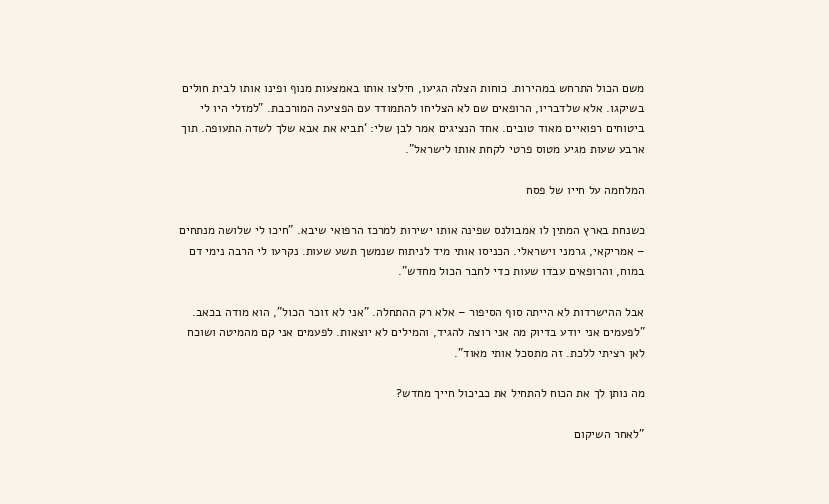משם הכול התרחש במהירות. כוחות הצלה הגיעו, חילצו אותו באמצעות מנוף ופינו אותו לבית חולים בשיקגו. אלא שלדבריו, הרופאים שם לא הצליחו להתמודד עם הפציעה המורכבת. "למזלי היו לי ביטוחים רפואיים מאוד טובים. אחד הנציגים אמר לבן שלי: ‘תביא את אבא שלך לשדה התעופה. תוך ארבע שעות מגיע מטוס פרטי לקחת אותו לישראל".

המלחמה על חייו של פסח

כשנחת בארץ המתין לו אמבולנס שפינה אותו ישירות למרכז הרפואי שיבא. "חיכו לי שלושה מנתחים – אמריקאי, גרמני וישראלי. הכניסו אותי מיד לניתוח שנמשך תשע שעות. נקרעו לי הרבה נימי דם במוח, והרופאים עבדו שעות כדי לחבר הכול מחדש".

אבל ההישרדות לא הייתה סוף הסיפור – אלא רק ההתחלה. "אני לא זוכר הכול", הוא מודה בכאב. "לפעמים אני יודע בדיוק מה אני רוצה להגיד, והמילים לא יוצאות. לפעמים אני קם מהמיטה ושוכח לאן רציתי ללכת. זה מתסכל אותי מאוד".

מה נותן לך את הכוח להתחיל את כביכול חייך מחדש?

"לאחר השיקום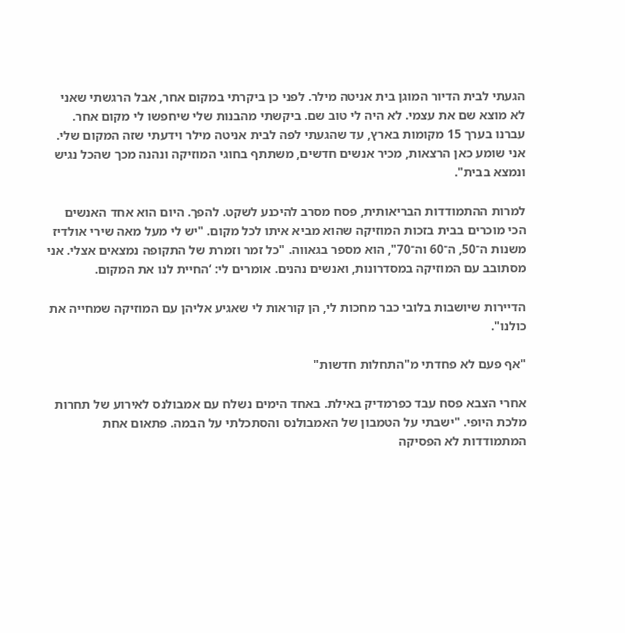הגעתי לבית הדיור המוגן בית אניטה מילר. לפני כן ביקרתי במקום אחר, אבל הרגשתי שאני לא מוצא שם את עצמי. לא היה לי טוב שם. ביקשתי מהבנות שלי שיחפשו לי מקום אחר. עברנו בערך 15 מקומות בארץ, עד שהגעתי לפה לבית אניטה מילר וידעתי שזה המקום שלי. אני שומע כאן הרצאות, מכיר אנשים חדשים, משתתף בחוגי המוזיקה ונהנה מכך שהכל נגיש ונמצא בבית".

למרות ההתמודדות הבריאותית, פסח מסרב להיכנע לשקט. להפך. היום הוא אחד האנשים הכי מוכרים בבית בזכות המוזיקה שהוא מביא איתו לכל מקום. "יש לי מעל מאה שירי אולדיז משנות ה־50, ה־60 וה־70", הוא מספר בגאווה. "כל זמר וזמרת של התקופה נמצאים אצלי. אני מסתובב עם המוזיקה במסדרונות, ואנשים נהנים. אומרים לי: ‘החיית לנו את המקום.

הדיירות שיושבות בלובי כבר מחכות לי, הן קוראות לי שאגיע אליהן עם המוזיקה שמחייה את כולנו".

"אף פעם לא פחדתי מ"התחלות חדשות"

אחרי הצבא פסח עבד כפרמדיק באילת. באחד הימים נשלח עם אמבולנס לאירוע של תחרות מלכת היופי. "ישבתי על הטמבון של האמבולנס והסתכלתי על הבמה. פתאום אחת המתמודדות לא הפסיקה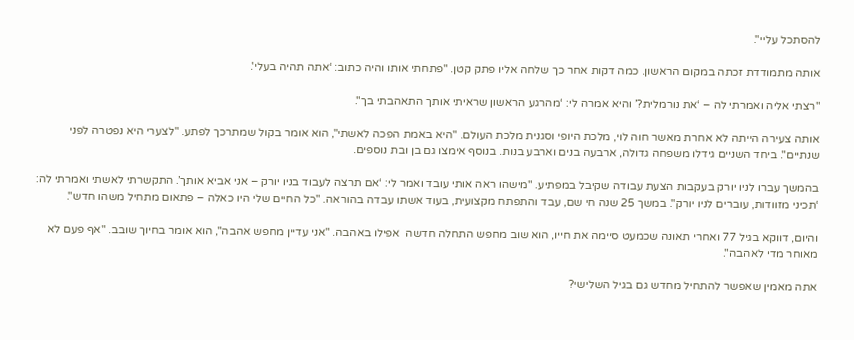להסתכל עליי".

אותה מתמודדת זכתה במקום הראשון. כמה דקות אחר כך שלחה אליו פתק קטן. "פתחתי אותו והיה כתוב: ‘אתה תהיה בעלי'.

"רצתי אליה ואמרתי לה – ‘את נורמלית?’ והיא אמרה לי: ‘מהרגע הראשון שראיתי אותך התאהבתי בך".

אותה צעירה הייתה לא אחרת מאשר חוה לוי, מלכת היופי וסגנית מלכת העולם. "היא באמת הפכה לאשתי", הוא אומר בקול שמתרכך לפתע. "לצערי היא נפטרה לפני שנתיים". ביחד השניים גידלו משפחה גדולה, ארבעה בנים וארבע בנות. בנוסף אימצו גם בן ובת נוספים.

בהמשך עברו לניו יורק בעקבות הצעת עבודה שקיבל במפתיע. "מישהו ראה אותי עובד ואמר לי: ‘אם תרצה לעבוד בניו יורק – אני אביא אותך’. התקשרתי לאשתי ואמרתי לה: ‘תכיני מזוודות, עוברים לניו יורק". במשך 25 שנה חי שם, עבד והתפתח מקצועית, בעוד אשתו עבדה בהוראה. "כל החיים שלי היו כאלה – פתאום מתחיל משהו חדש".

והיום, דווקא בגיל 77 ואחרי תאונה שכמעט סיימה את חייו, הוא שוב מחפש התחלה חדשה  אפילו באהבה. "אני עדיין מחפש אהבה", הוא אומר בחיוך שובב. "אף פעם לא מאוחר מדי לאהבה".

אתה מאמין שאפשר להתחיל מחדש גם בגיל השלישי?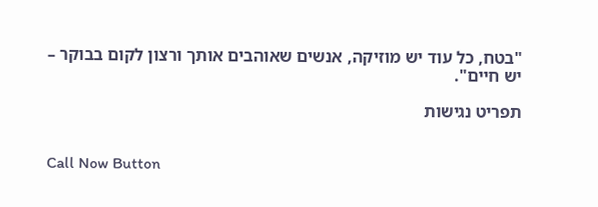"בטח, כל עוד יש מוזיקה, אנשים שאוהבים אותך ורצון לקום בבוקר – יש חיים".

תפריט נגישות


Call Now Button